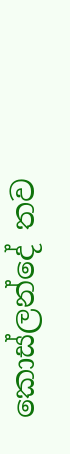කොස්ලන්දේ තව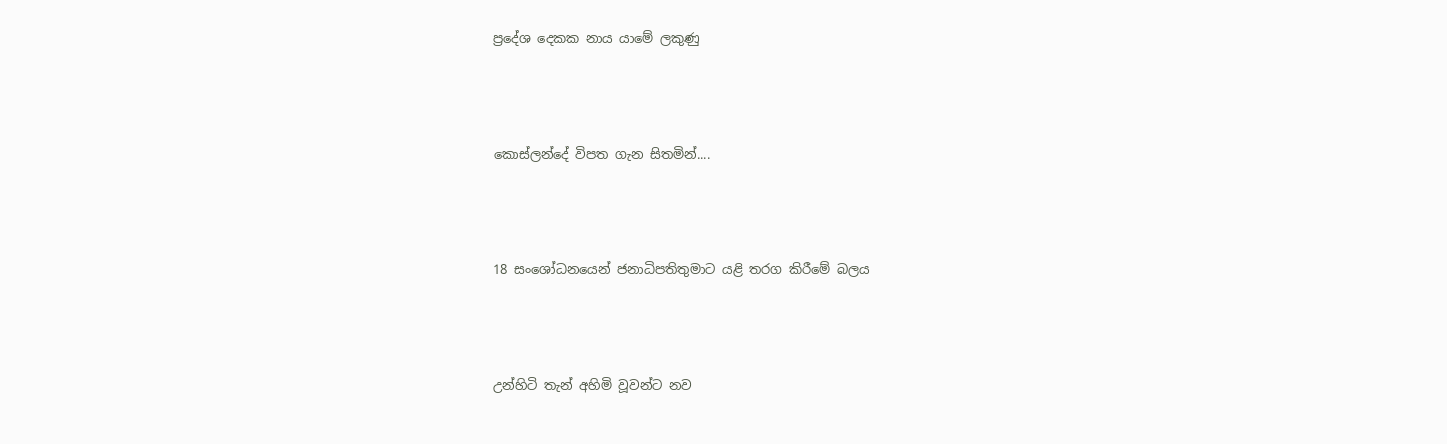ප්‍රදේශ දෙකක නාය යාමේ ලකුණු




කොස්ලන්දේ විපත ගැන සිතමින්....




18 සංශෝධනයෙන් ජනාධිපතිතුමාට යළි තරග කිරීමේ බලය




උන්හිටි තැන් අහිමි වූවන්ට නව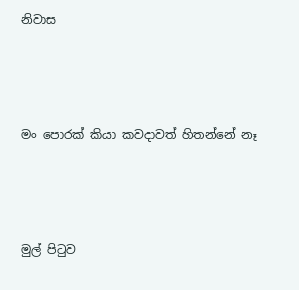නිවාස




මං පොරක් කියා කවදාවත් හිතන්නේ නෑ




මුල් පිටුව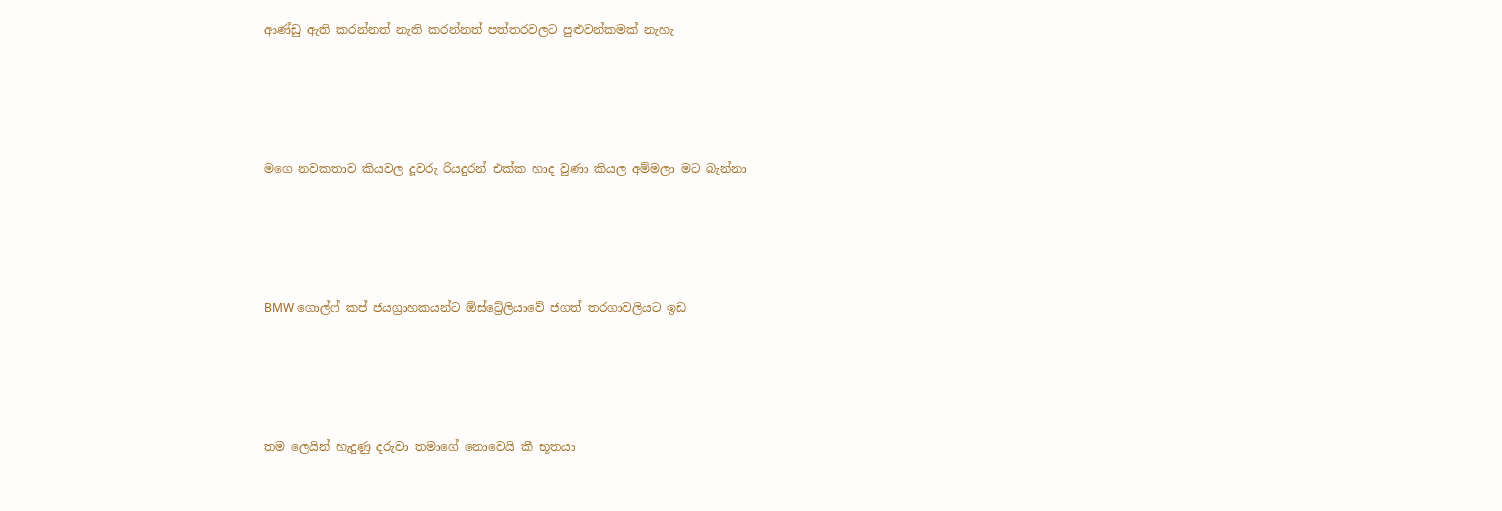ආණ්ඩු ඇති කරන්නත් නැති කරන්නත් පත්තරවලට පුළුවන්කමක් නැහැ




ම‍ගෙ නවකතාව කියවල දූවරු රියදුරන් එක්ක හාද වුණා කියල අම්මලා මට බැන්නා




BMW ගොල්ෆ් කප් ජයග්‍රාහකයන්ට ඕස්ට්‍රේලියාවේ ජගත් තරගාවලියට ඉඩ




තම ලෙයින් හැදුණු දරුවා තමාගේ නොවෙයි කී භූතයා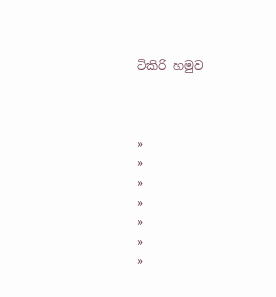ටිකිරි හමුව



»
»
»
»
»
»
»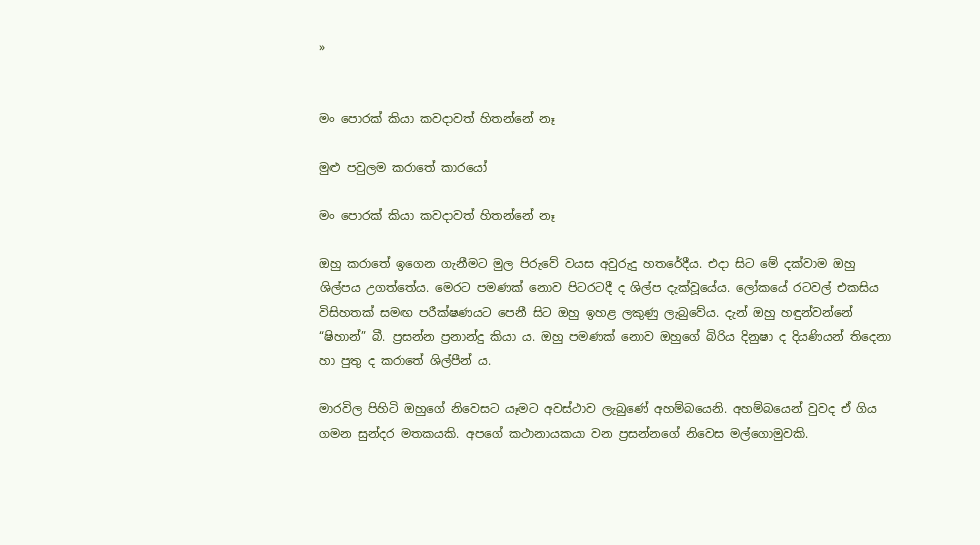»


මං පොරක් කියා කවදාවත් හිතන්නේ නෑ

මුළු පවුලම කරාතේ කාරයෝ

මං පොරක් කියා කවදාවත් හිතන්නේ නෑ

ඔහු කරාතේ ඉගෙන ගැනීමට මුල පිරුවේ වයස අවුරුදු හතරේදීය. එදා සිට මේ දක්වාම ඔහු ශිල්පය උගත්තේය. මෙරට පමණක් නොව පිටරටදී ද ශිල්ප දැක්වූයේය. ලෝකයේ රටවල් එකසිය විසිහතක් සමඟ පරීක්ෂණයට පෙනී සිට ඔහු ඉහළ ලකුණු ලැබුවේය. දැන් ඔහු හඳුන්වන්නේ “ෂිහාන්” බී. ප්‍රසන්න ප්‍රනාන්දු කියා ය. ඔහු පමණක් නොව ඔහුගේ බිරිය දිනුෂා ද දියණියන් තිදෙනා හා පුතු ද කරාතේ ශිල්පීන් ය.

මාරවිල පිහිටි ඔහුගේ නිවෙසට යෑමට අවස්ථාව ලැබුණේ අහම්බයෙනි. අහම්බයෙන් වුවද ඒ ගිය ගමන සුන්දර මතකයකි. අපගේ කථානායකයා වන ප්‍රසන්නගේ නිවෙස මල්ගොමුවකි.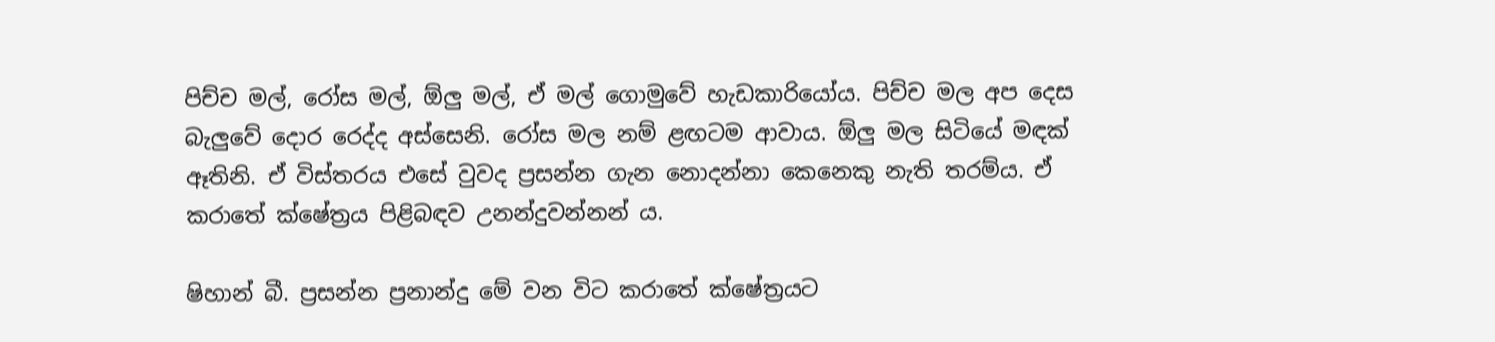පිච්ච මල්, රෝස මල්, ඕලු මල්, ඒ මල් ගොමුවේ හැඩකාරියෝය. පිච්ච මල අප දෙස බැලුවේ දොර රෙද්ද අස්සෙනි. රෝස මල නම් ළඟටම ආවාය. ඕලු මල සිටියේ මඳක් ඈතිනි. ඒ විස්තරය එසේ වුවද ප්‍රසන්න ගැන නොදන්නා කෙනෙකු නැති තරම්ය. ඒ කරාතේ ක්ෂේත්‍රය පිළිබඳව උනන්දුවන්නන් ය.

ෂිහාන් බී. ප්‍රසන්න ප්‍රනාන්දු මේ වන විට කරාතේ ක්ෂේත්‍රයට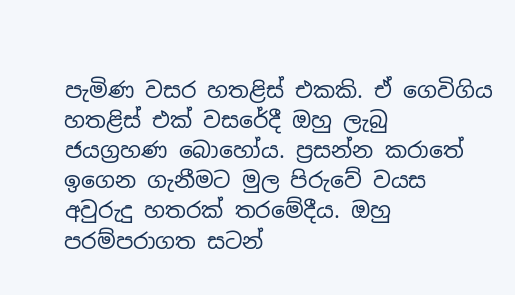පැමිණ වසර හතළිස් එකකි. ඒ ගෙවිගිය හතළිස් එක් වසරේදී ඔහු ලැබු ජයග්‍රහණ බොහෝය. ප්‍රසන්න කරාතේ ඉගෙන ගැනීමට මුල පිරුවේ වයස අවුරුදු හතරක් තරමේදීය. ඔහු පරම්පරාගත සටන්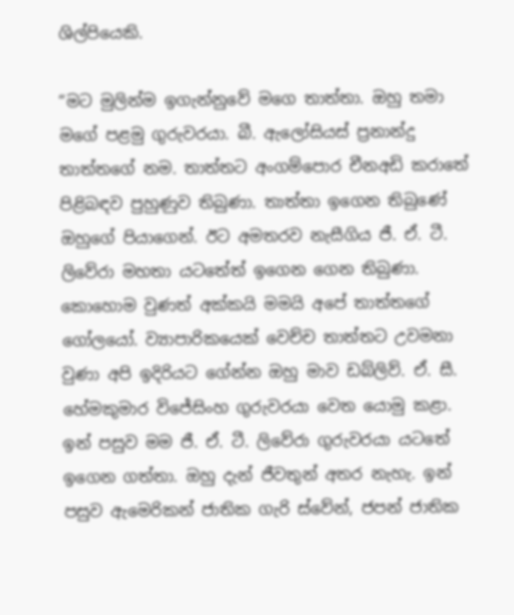ශිල්පියෙකි.

“මට මුලින්ම ඉගැන්නුවේ මගෙ තාත්තා. ඔහු තමා මගේ පළමු ගුරුවරයා. බී. ඇලෝසියස් ප්‍රනාන්දු තාත්තගේ නම. තාත්තට අංගම්පොර චීනඅඩි කරාතේ පිළිබඳව පුහුණුව තිබුණා. තාත්තා ඉගෙන තිබුණේ ඔහුගේ පියාගෙන්. ඊට අමතරව නැසීගිය ජී. ඒ. ටී. ලිවේරා මහතා යටතේත් ඉගෙන ගෙන තිබුණා. කොහොම වුණත් අක්කයි මමයි අපේ තාත්තගේ ගෝලයෝ. ව්‍යාපාරිකයෙක් වෙච්ච තාත්තට උවමනා වුණා අපි ඉදිරියට ගේන්න ඔහු මාව ඩබ්ලිව්. ඒ. සී. හේමකුමාර විජේසිංහ ගුරුවරයා වෙත යොමු කළා. ඉන් පසුව මම ජී. ඒ. ටී. ලිවේරා ගුරුවරයා යටතේ ඉගෙන ගත්තා. ඔහු දැන් ජීවතුන් අතර නැහැ. ඉන් පසුව ඇමෙරිකන් ජාතික ගැරි ස්වේන්, ජපන් ජාතික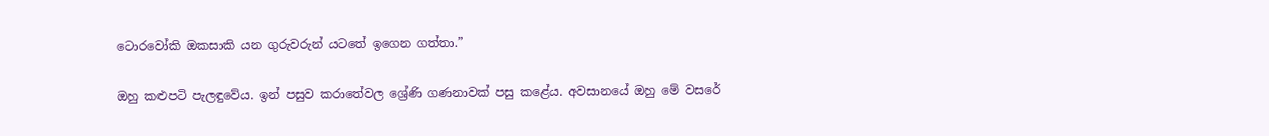ටොරවෝකි ඔකසාකි යන ගුරුවරුන් යටතේ ඉගෙන ගත්තා.”

ඔහු කළුපටි පැලඳුවේය. ඉන් පසුව කරාතේවල ශ්‍රේණි ගණනාවක් පසු කළේය. අවසානයේ ඔහු මේ වසරේ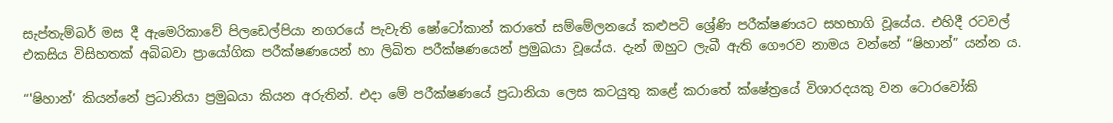සැප්තැම්බර් මස දී ඇමෙරිකාවේ පිලඩෙල්පියා නගරයේ පැවැති ෂෝටෝකාන් කරාතේ සම්මේලනයේ කළුපටි ශ්‍රේණි පරීක්ෂණයට සහභාගි වූයේය. එහිදී රටවල් එකසිය විසිහතක් අබිබවා ප්‍රායෝගික පරීක්ෂණයෙන් හා ලිඛිත පරීක්ෂණයෙන් ප්‍රමුඛයා වූයේය. දැන් ඔහුට ලැබී ඇති ගෞරව නාමය වන්නේ “ෂිහාන්” යන්න ය.

“'ෂිහාන්’ කියන්නේ ප්‍රධානියා ප්‍රමුඛයා කියන අරුතින්. එදා මේ පරීක්ෂණයේ ප්‍රධානියා ලෙස කටයුතු කළේ කරාතේ ක්ෂේත්‍රයේ විශාරදයකු වන ටොරවෝකි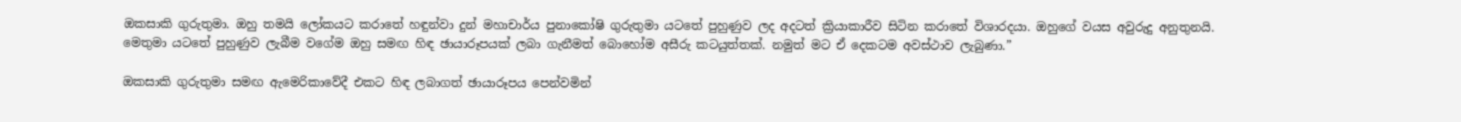ඔකසාකි ගුරුතුමා. ඔහු තමයි ලෝකයට කරාතේ හඳුන්වා දුන් මහාචාර්ය පුනාකෝෂි ගුරුතුමා යටතේ පුහුණුව ලද අදටත් ක්‍රියාකාරීව සිටින කරාතේ විශාරදයා. ඔහුගේ වයස අවුරුදු අනුතුනයි. මෙතුමා යටතේ පුහුණුව ලැබීම වගේම ඔහු සමඟ හිඳ ඡායාරූපයක් ලබා ගැනීමත් බොහෝම අසීරු කටයුත්තක්. නමුත් මට ඒ දෙකටම අවස්ථාව ලැබුණා.”

ඔකසාකි ගුරුතුමා සමඟ ඇමෙරිකාවේදී එකට හිඳ ලබාගත් ඡායාරූපය පෙන්වමින්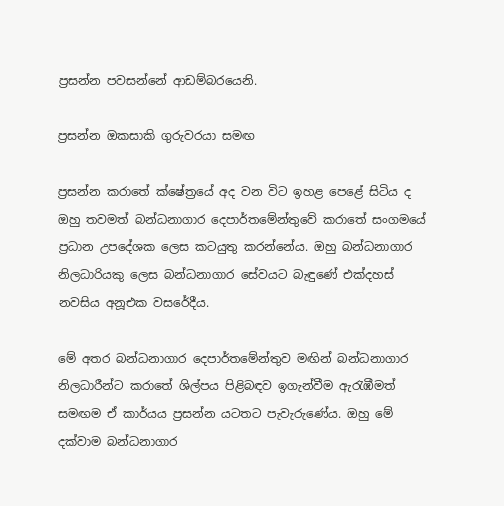ප්‍රසන්න පවසන්නේ ආඩම්බරයෙනි.

ප්‍රසන්න ඔකසාකි ගුරුවරයා සමඟ

ප්‍රසන්න කරාතේ ක්ෂේත්‍රයේ අද වන විට ඉහළ පෙළේ සිටිය ද ඔහු තවමත් බන්ධනාගාර දෙපාර්තමේන්තුවේ කරාතේ සංගමයේ ප්‍රධාන උපදේශක ලෙස කටයුතු කරන්නේය. ඔහු බන්ධනාගාර නිලධාරියකු ලෙස බන්ධනාගාර සේවයට බැඳුණේ එක්දහස් නවසිය අනූඑක වසරේදීය.

මේ අතර බන්ධනාගාර දෙපාර්තමේන්තුව මඟින් බන්ධනාගාර නිලධාරීන්ට කරාතේ ශිල්පය පිළිබඳව ඉගැන්වීම ඇරැඹීමත් සමඟම ඒ කාර්යය ප්‍රසන්න යටතට පැවැරුණේය. ඔහු මේ දක්වාම බන්ධනාගාර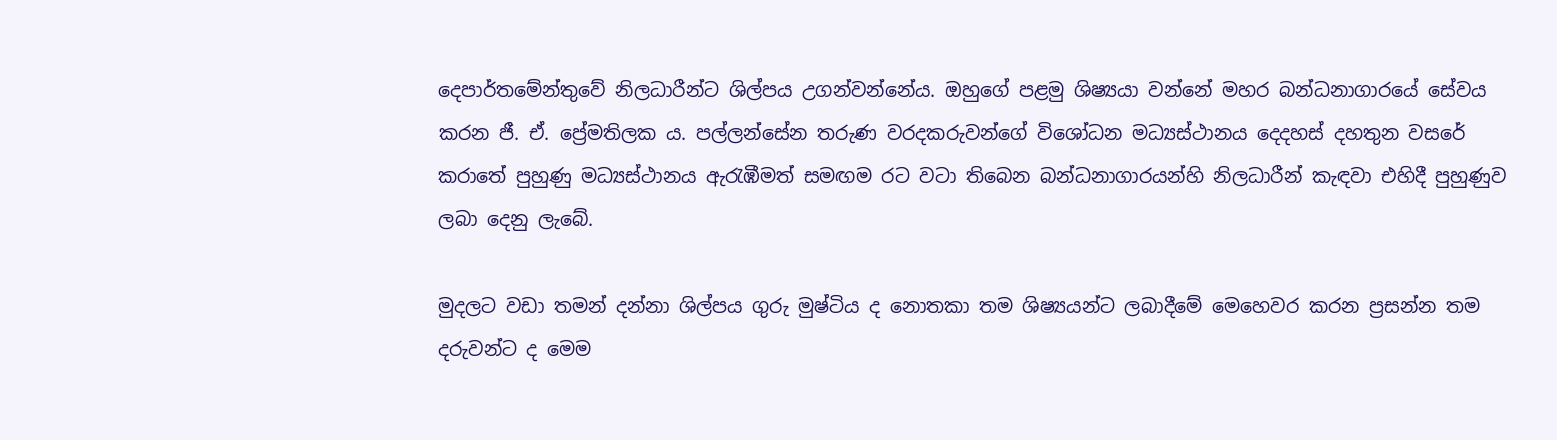දෙපාර්තමේන්තුවේ නිලධාරීන්ට ශිල්පය උගන්වන්නේය. ඔහුගේ පළමු ශිෂ්‍යයා වන්නේ මහර බන්ධනාගාරයේ සේවය කරන ජී. ඒ. ප්‍රේමතිලක ය. පල්ලන්සේන තරුණ වරදකරුවන්ගේ විශෝධන මධ්‍යස්ථානය දෙදහස් දහතුන වසරේ කරාතේ පුහුණු මධ්‍යස්ථානය ඇරැඹීමත් සමඟම රට වටා තිබෙන බන්ධනාගාරයන්හි නිලධාරීන් කැඳවා එහිදී පුහුණුව ලබා දෙනු ලැබේ.

මුදලට වඩා තමන් දන්නා ශිල්පය ගුරු මුෂ්ටිය ද නොතකා තම ශිෂ්‍යයන්ට ලබාදීමේ මෙහෙවර කරන ප්‍රසන්න තම දරුවන්ට ද මෙම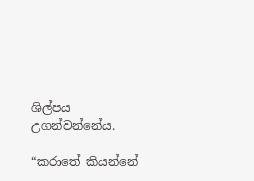ශිල්පය උගන්වන්නේය.

“කරාතේ කියන්නේ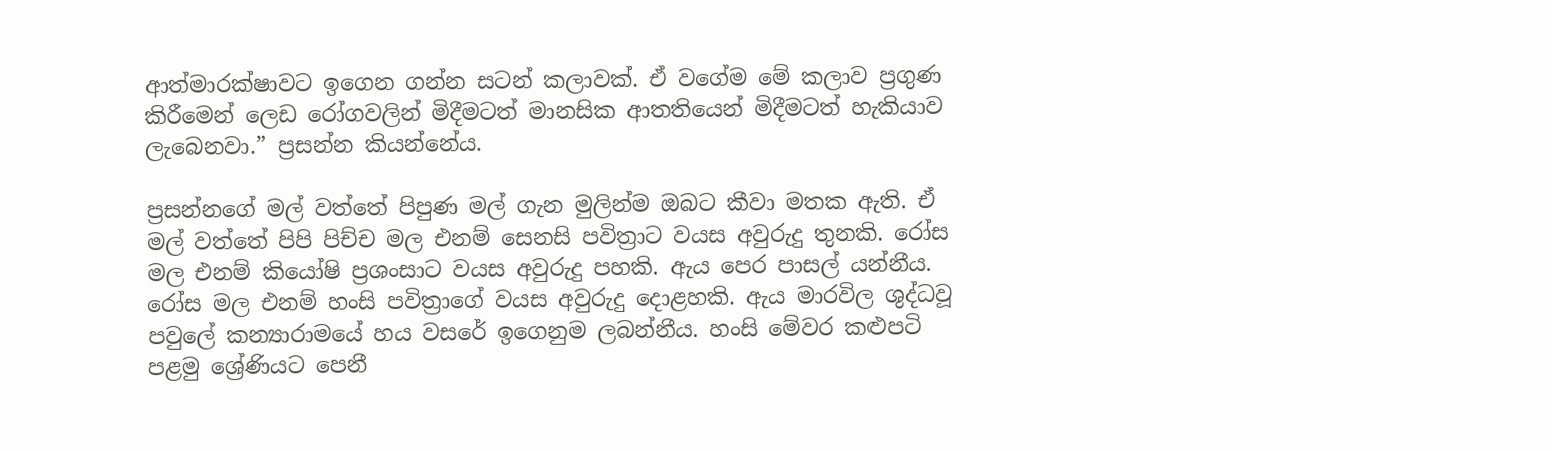ආත්මාරක්ෂාවට ඉගෙන ගන්න සටන් කලාවක්. ඒ වගේම මේ කලාව ප්‍රගුණ කිරීමෙන් ලෙඩ රෝගවලින් මිදීමටත් මානසික ආතතියෙන් මිදීමටත් හැකියාව ලැබෙනවා.” ප්‍රසන්න කියන්නේය.

ප්‍රසන්නගේ මල් වත්තේ පිපුණ මල් ගැන මුලින්ම ඔබට කීවා මතක ඇති. ඒ මල් වත්තේ පිපි පිච්ච මල එනම් සෙනසි පවිත්‍රාට වයස අවුරුදු තුනකි. රෝස මල එනම් කියෝෂි ප්‍රශංසාට වයස අවුරුදු පහකි. ඇය පෙර පාසල් යන්නීය. රෝස මල එනම් හංසි පවිත්‍රාගේ වයස අවුරුදු දොළහකි. ඇය මාරවිල ශුද්ධවූ පවුලේ කන්‍යාරාමයේ හය වසරේ ඉගෙනුම ලබන්නීය. හංසි මේවර කළුපටි පළමු ශ්‍රේණියට පෙනී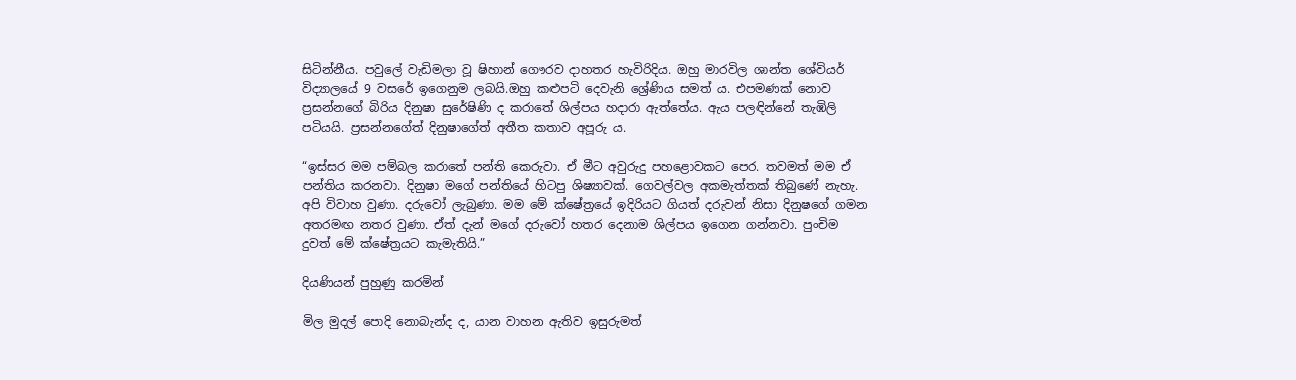සිටින්නීය. පවුලේ වැඩිමලා වූ ෂිහාන් ගෞරව දාහතර හැවිරිදිය. ඔහු මාරවිල ශාන්ත ශේවියර් විද්‍යාලයේ 9 වසරේ ඉගෙනුම ලබයි.ඔහු කළුපටි දෙවැනි ශ්‍රේණිය සමත් ය. එපමණක් නොව ප්‍රසන්නගේ බිරිය දිනුෂා සුරේෂිණි ද කරාතේ ශිල්පය හදාරා ඇත්තේය. ඇය පලඳින්නේ තැඹිලි පටියයි. ප්‍රසන්නගේත් දිනුෂාගේත් අතීත කතාව අපූරු ය.

“ඉස්සර මම පම්බල කරාතේ පන්ති කෙරුවා. ඒ මීට අවුරුදු පහළොවකට පෙර. තවමත් මම ඒ පන්තිය කරනවා. දිනුෂා මගේ පන්තියේ හිටපු ශිෂ්‍යාවක්. ගෙවල්වල අකමැත්තක් තිබුණේ නැහැ. අපි විවාහ වුණා. දරුවෝ ලැබුණා. මම මේ ක්ෂේත්‍රයේ ඉදිරියට ගියත් දරුවන් නිසා දිනුෂගේ ගමන අතරමඟ නතර වුණා. ඒත් දැන් මගේ දරුවෝ හතර දෙනාම ශිල්පය ඉගෙන ගන්නවා. පුංචිම දුවත් මේ ක්ෂේත්‍රයට කැමැතියි.”

දියණියන් පුහුණු කරමින්

මිල මුදල් පොදි නොබැන්ද ද, යාන වාහන ඇතිව ඉසුරුමත්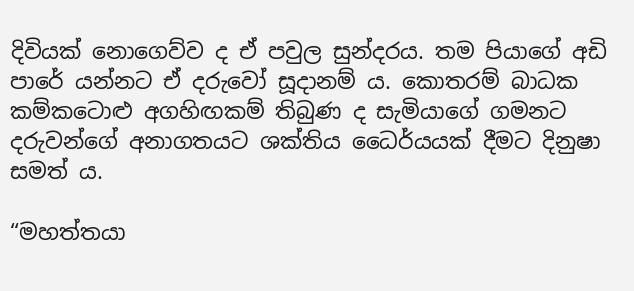දිවියක් නොගෙව්ව ද ඒ පවුල සුන්දරය. තම පියාගේ අඩි පාරේ යන්නට ඒ දරුවෝ සූදානම් ය. කොතරම් බාධක කම්කටොළු අගහිඟකම් තිබුණ ද සැමියාගේ ගමනට දරුවන්ගේ අනාගතයට ශක්තිය ධෛර්යයක් දීමට දිනුෂා සමත් ය.

“මහත්තයා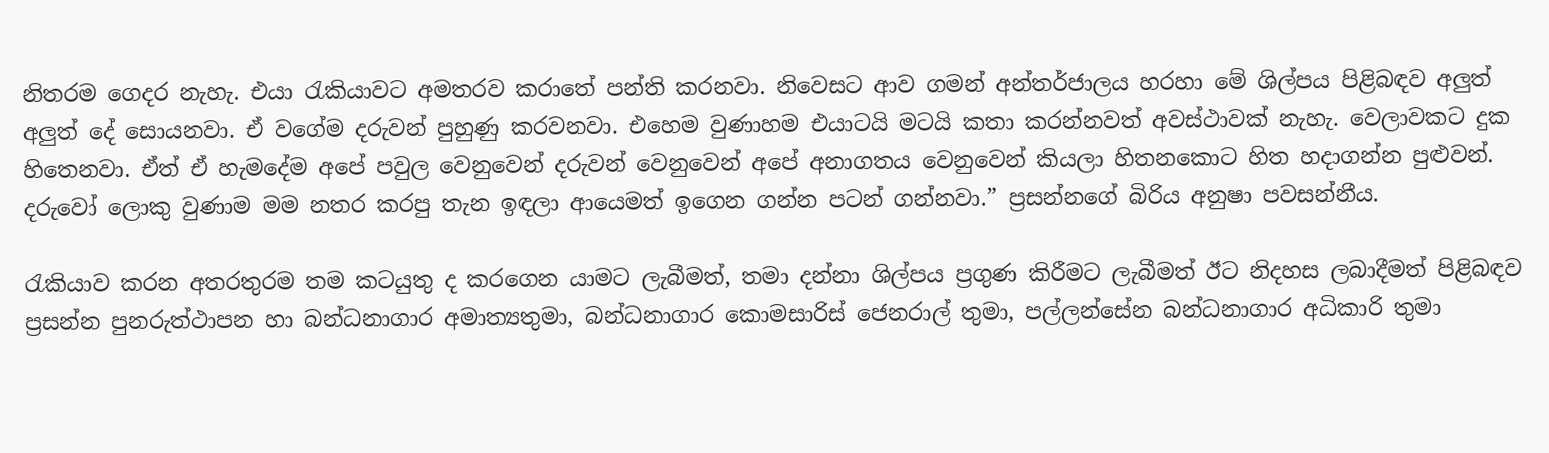නිතරම ගෙදර නැහැ. එයා රැකියාවට අමතරව කරාතේ පන්ති කරනවා. නිවෙසට ආව ගමන් අන්තර්ජාලය හරහා මේ ශිල්පය පිළිබඳව අලුත් අලුත් දේ සොයනවා. ඒ වගේම දරුවන් පුහුණු කරවනවා. එහෙම වුණාහම එයාටයි මටයි කතා කරන්නවත් අවස්ථාවක් නැහැ. වෙලාවකට දුක හිතෙනවා. ඒත් ඒ හැමදේම අපේ පවුල වෙනුවෙන් දරුවන් වෙනුවෙන් අපේ අනාගතය වෙනුවෙන් කියලා හිතනකොට හිත හදාගන්න පුළුවන්. දරුවෝ ලොකු වුණාම මම නතර කරපු තැන ඉඳලා ආයෙමත් ඉගෙන ගන්න පටන් ගන්නවා.” ප්‍රසන්නගේ බිරිය අනුෂා පවසන්නීය.

රැකියාව කරන අතරතුරම තම කටයුතු ද කරගෙන යාමට ලැබීමත්, තමා දන්නා ශිල්පය ප්‍රගුණ කිරීමට ලැබීමත් ඊට නිදහස ලබාදීමත් පිළිබඳව ප්‍රසන්න පුනරුත්ථාපන හා බන්ධනාගාර අමාත්‍යතුමා, බන්ධනාගාර කොමසාරිස් ජෙනරාල් තුමා, පල්ලන්සේන බන්ධනාගාර අධිකාරි තුමා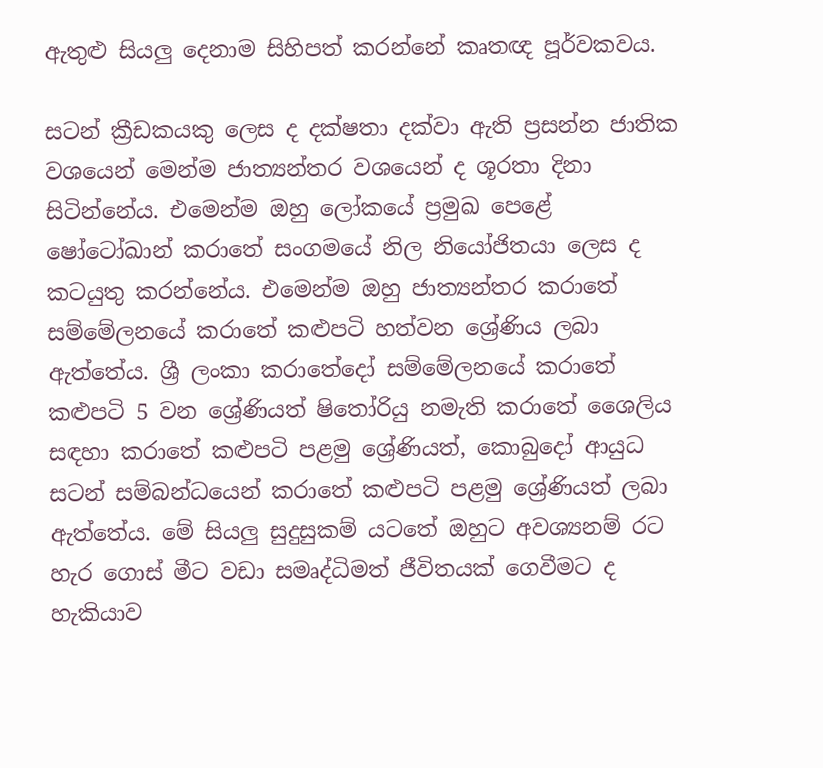ඇතුළු සියලු දෙනාම සිහිපත් කරන්නේ කෘතඥ පූර්වකවය.

සටන් ක්‍රීඩකයකු ලෙස ද දක්ෂතා දක්වා ඇති ප්‍රසන්න ජාතික වශයෙන් මෙන්ම ජාත්‍යන්තර වශයෙන් ද ශූරතා දිනා සිටින්නේය. එමෙන්ම ඔහු ලෝකයේ ප්‍රමුඛ පෙළේ ෂෝටෝඛාන් කරාතේ සංගමයේ නිල නියෝජිතයා ලෙස ද කටයුතු කරන්නේය. එමෙන්ම ඔහු ජාත්‍යන්තර කරාතේ සම්මේලනයේ කරාතේ කළුපටි හත්වන ශ්‍රේණිය ලබා ඇත්තේය. ශ්‍රී ලංකා කරාතේදෝ සම්මේලනයේ කරාතේ කළුපටි 5 වන ශ්‍රේණියත් ෂිතෝරියු නමැති කරාතේ ශෛලිය සඳහා කරාතේ කළුපටි පළමු ශ්‍රේණියත්, කොබුදෝ ආයුධ සටන් සම්බන්ධයෙන් කරාතේ කළුපටි පළමු ශ්‍රේණියත් ලබා ඇත්තේය. මේ සියලු සුදුසුකම් යටතේ ඔහුට අවශ්‍යනම් රට හැර ගොස් මීට වඩා සමෘද්ධිමත් ජීවිතයක් ගෙවීමට ද හැකියාව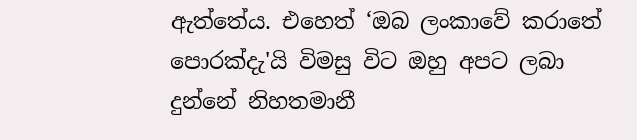ඇත්තේය. එහෙත් ‘ඔබ ලංකාවේ කරාතේ පොරක්දැ'යි විමසු විට ඔහු අපට ලබා දුන්නේ නිහතමානී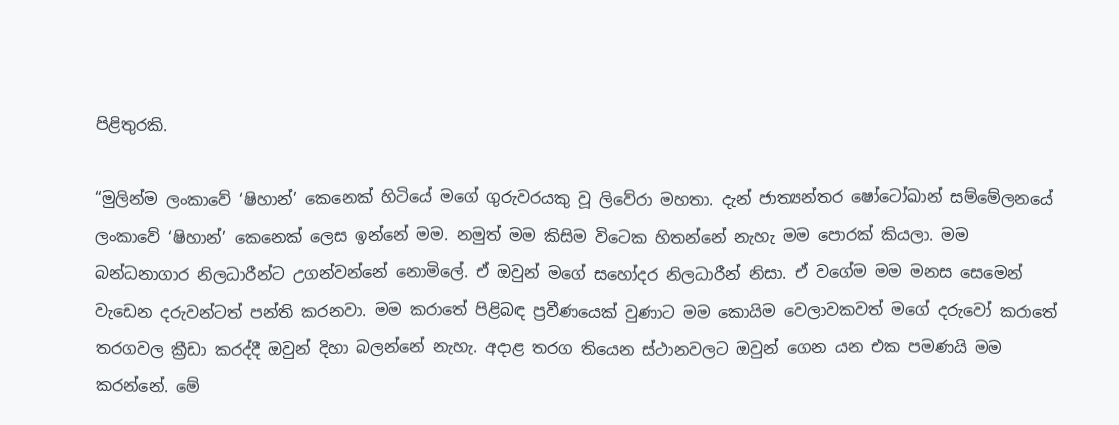පිළිතුරකි.

“මුලින්ම ලංකාවේ ‘ෂිහාන්’ කෙනෙක් හිටියේ මගේ ගුරුවරයකු වූ ලිවේරා මහතා. දැන් ජාත්‍යන්තර ෂෝටෝඛාන් සම්මේලනයේ ලංකාවේ ‘ෂිහාන්’ කෙනෙක් ලෙස ඉන්නේ මම. නමුත් මම කිසිම විටෙක හිතන්නේ නැහැ මම පොරක් කියලා. මම බන්ධනාගාර නිලධාරීන්ට උගන්වන්නේ නොමිලේ. ඒ ඔවුන් මගේ සහෝදර නිලධාරීන් නිසා. ඒ වගේම මම මනස සෙමෙන් වැඩෙන දරුවන්ටත් පන්ති කරනවා. මම කරාතේ පිළිබඳ ප්‍රවීණයෙක් වුණාට මම කොයිම වෙලාවකවත් මගේ දරුවෝ කරාතේ තරගවල ක්‍රීඩා කරද්දී ඔවුන් දිහා බලන්නේ නැහැ. අදාළ තරග තියෙන ස්ථානවලට ඔවුන් ගෙන යන එක පමණයි මම කරන්නේ. මේ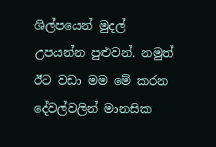ශිල්පයෙන් මුදල් උපයන්න පුළුවන්. නමුත් ඊට වඩා මම මේ කරන දේවල්වලින් මානසික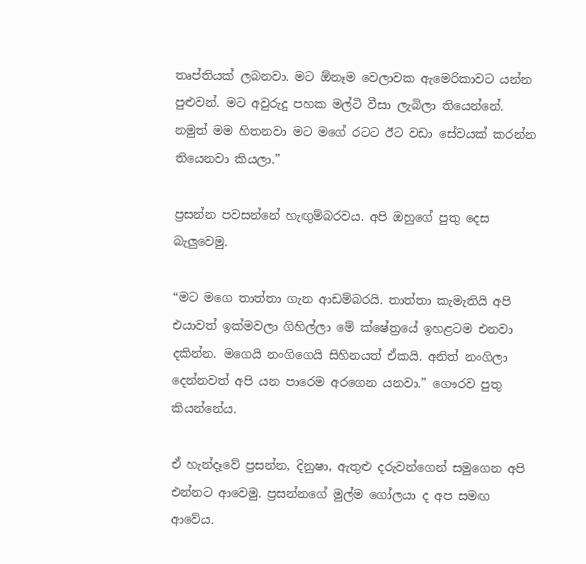තෘප්තියක් ලබනවා. මට ඕනෑම වෙලාවක ඇමෙරිකාවට යන්න පුළුවන්. මට අවුරුදු පහක මල්ටි වීසා ලැබිලා තියෙන්නේ. නමුත් මම හිතනවා මට මගේ රටට ඊට වඩා සේවයක් කරන්න තියෙනවා කියලා.”

ප්‍රසන්න පවසන්නේ හැඟුම්බරවය. අපි ඔහුගේ පුතු දෙස බැලුවෙමු.

“මට මගෙ තාත්තා ගැන ආඩම්බරයි. තාත්තා කැමැතියි අපි එයාවත් ඉක්මවලා ගිහිල්ලා මේ ක්ෂේත්‍රයේ ඉහළටම එනවා දකින්න. මගෙයි නංගිගෙයි සිහිනයත් ඒකයි. අනිත් නංගිලා දෙන්නවත් අපි යන පාරෙම අරගෙන යනවා.” ගෞරව පුතු කියන්නේය.

ඒ හැන්දෑවේ ප්‍රසන්න, දිනුෂා, ඇතුළු දරුවන්ගෙන් සමුගෙන අපි එන්නට ආවෙමු. ප්‍රසන්නගේ මුල්ම ගෝලයා ද අප සමඟ ආවේය.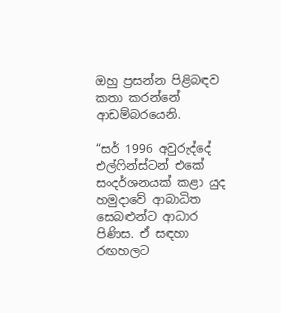ඔහු ප්‍රසන්න පිළිබඳව කතා කරන්නේ ආඩම්බරයෙනි.

“සර් 1996 අවුරුද්දේ එල්ෆින්ස්ටන් එකේ සංදර්ශනයක් කළා යුද හමුදාවේ ආබාධිත සෙබළුන්ට ආධාර පිණිස. ඒ සඳහා රඟහලට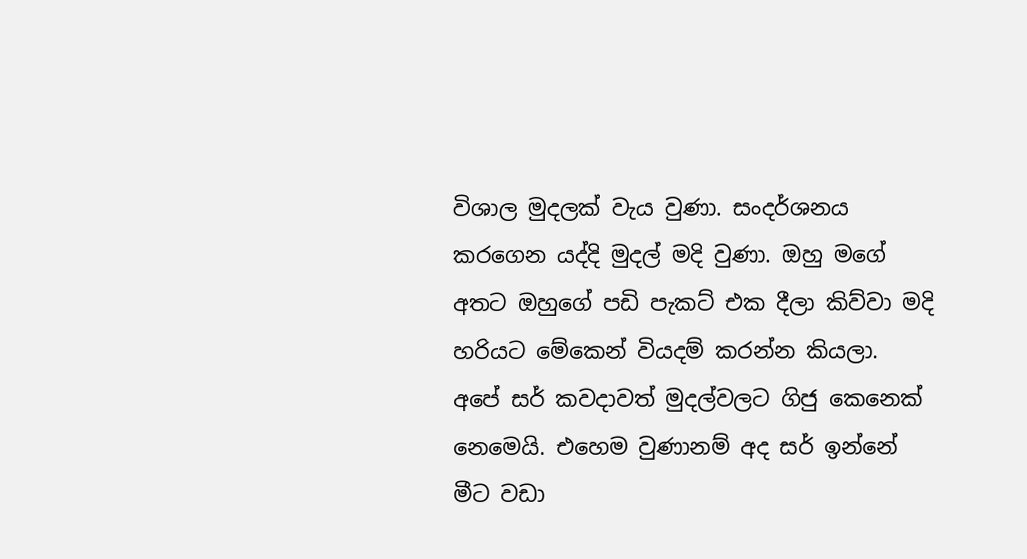විශාල මුදලක් වැය වුණා. සංදර්ශනය කරගෙන යද්දි මුදල් මදි වුණා. ඔහු මගේ අතට ඔහුගේ පඩි පැකට් එක දීලා කිව්වා මදි හරියට මේකෙන් වියදම් කරන්න කියලා. අපේ සර් කවදාවත් මුදල්වලට ගිජු කෙනෙක් නෙමෙයි. එහෙම වුණානම් අද සර් ඉන්නේ මීට වඩා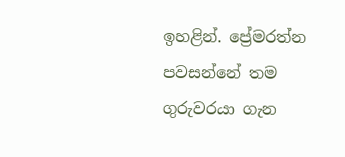ඉහළින්. ප්‍රේමරත්න පවසන්නේ තම ගුරුවරයා ගැන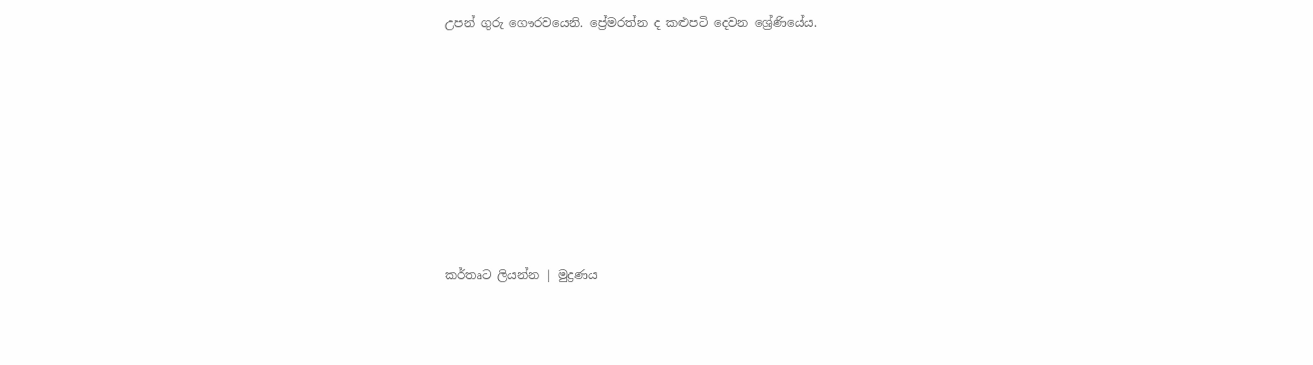උපන් ගුරු ගෞරවයෙනි. ප්‍රේමරත්න ද කළුපටි දෙවන ශ්‍රේණියේය.












කර්තෘට ලියන්න | මුද්‍රණය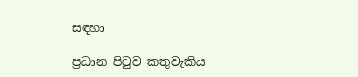සඳහා

ප්‍රධාන පිටුව කතුවැකිය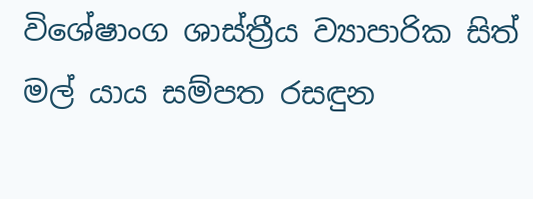විශේෂාංග ශාස්ත්‍රීය ව්‍යාපාරික සිත් මල් යාය සම්පත රසඳුන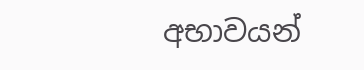අභාවයන්